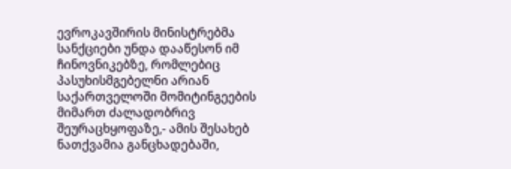ევროკავშირის მინისტრებმა სანქციები უნდა დააწესონ იმ ჩინოვნიკებზე, რომლებიც პასუხისმგებელნი არიან საქართველოში მომიტინგეების მიმართ ძალადობრივ შეურაცხყოფაზე,- ამის შესახებ ნათქვამია განცხადებაში,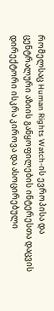რომელსაც Human Rights Watch-ის ევროპისა და ცენტრალური აზიის განყოფილების ინტერესთა დაცვის დირექტორი ისკრა კიროვა და ასოცირებული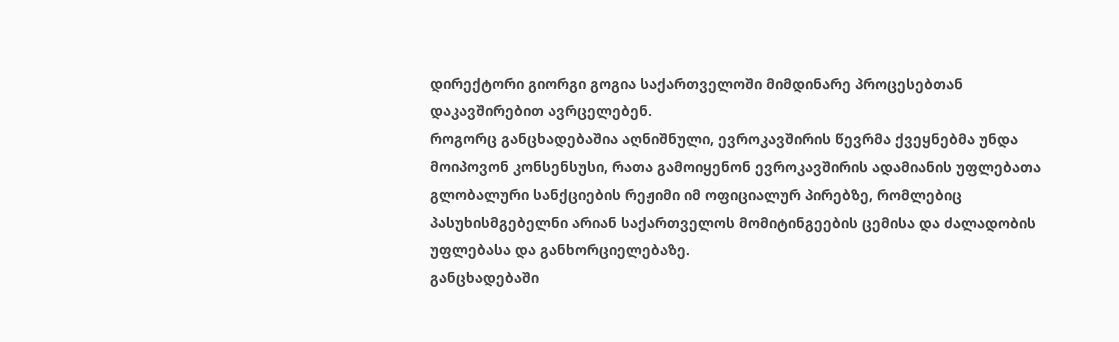დირექტორი გიორგი გოგია საქართველოში მიმდინარე პროცესებთან დაკავშირებით ავრცელებენ.
როგორც განცხადებაშია აღნიშნული, ევროკავშირის წევრმა ქვეყნებმა უნდა მოიპოვონ კონსენსუსი, რათა გამოიყენონ ევროკავშირის ადამიანის უფლებათა გლობალური სანქციების რეჟიმი იმ ოფიციალურ პირებზე, რომლებიც პასუხისმგებელნი არიან საქართველოს მომიტინგეების ცემისა და ძალადობის უფლებასა და განხორციელებაზე.
განცხადებაში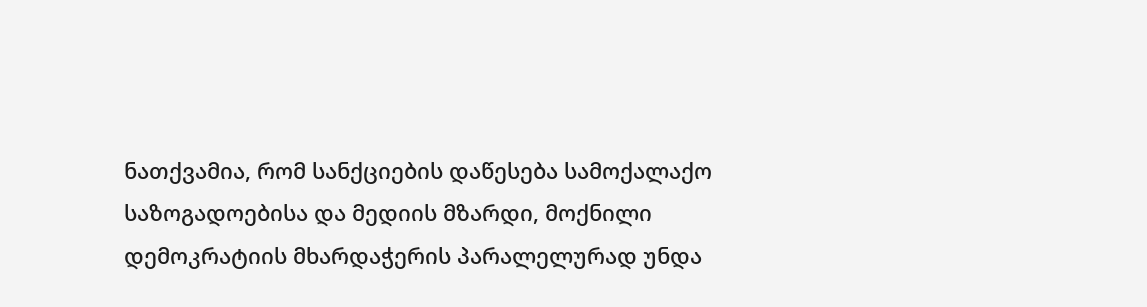ნათქვამია, რომ სანქციების დაწესება სამოქალაქო საზოგადოებისა და მედიის მზარდი, მოქნილი დემოკრატიის მხარდაჭერის პარალელურად უნდა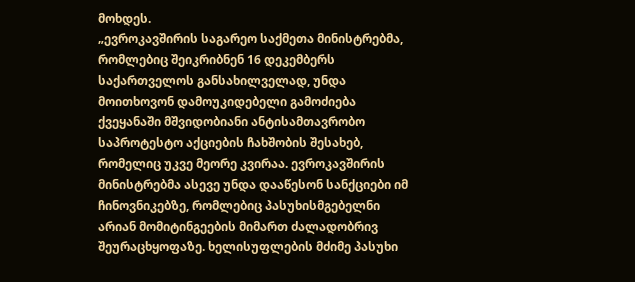მოხდეს.
„ევროკავშირის საგარეო საქმეთა მინისტრებმა, რომლებიც შეიკრიბნენ 16 დეკემბერს საქართველოს განსახილველად, უნდა მოითხოვონ დამოუკიდებელი გამოძიება ქვეყანაში მშვიდობიანი ანტისამთავრობო საპროტესტო აქციების ჩახშობის შესახებ, რომელიც უკვე მეორე კვირაა. ევროკავშირის მინისტრებმა ასევე უნდა დააწესონ სანქციები იმ ჩინოვნიკებზე, რომლებიც პასუხისმგებელნი არიან მომიტინგეების მიმართ ძალადობრივ შეურაცხყოფაზე. ხელისუფლების მძიმე პასუხი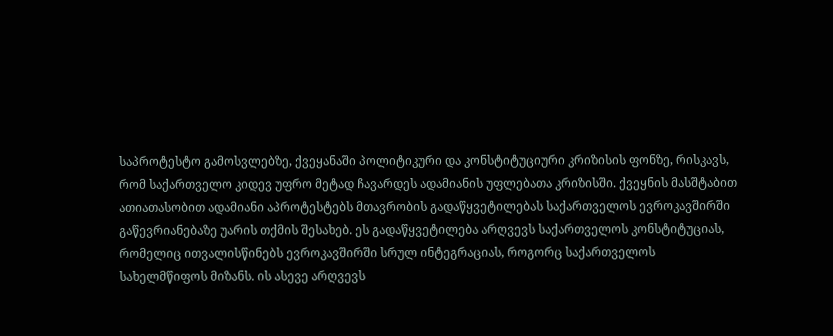საპროტესტო გამოსვლებზე, ქვეყანაში პოლიტიკური და კონსტიტუციური კრიზისის ფონზე, რისკავს, რომ საქართველო კიდევ უფრო მეტად ჩავარდეს ადამიანის უფლებათა კრიზისში. ქვეყნის მასშტაბით ათიათასობით ადამიანი აპროტესტებს მთავრობის გადაწყვეტილებას საქართველოს ევროკავშირში გაწევრიანებაზე უარის თქმის შესახებ. ეს გადაწყვეტილება არღვევს საქართველოს კონსტიტუციას, რომელიც ითვალისწინებს ევროკავშირში სრულ ინტეგრაციას, როგორც საქართველოს სახელმწიფოს მიზანს. ის ასევე არღვევს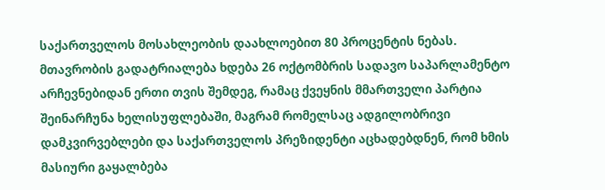საქართველოს მოსახლეობის დაახლოებით 80 პროცენტის ნებას.
მთავრობის გადატრიალება ხდება 26 ოქტომბრის სადავო საპარლამენტო არჩევნებიდან ერთი თვის შემდეგ, რამაც ქვეყნის მმართველი პარტია შეინარჩუნა ხელისუფლებაში, მაგრამ რომელსაც ადგილობრივი დამკვირვებლები და საქართველოს პრეზიდენტი აცხადებდნენ, რომ ხმის მასიური გაყალბება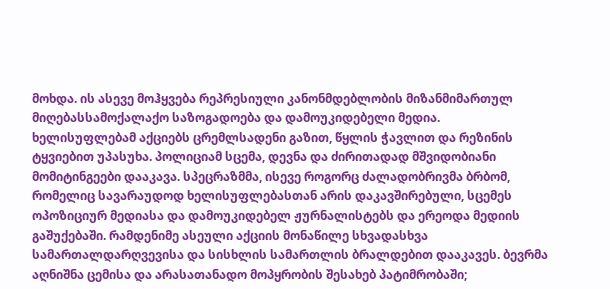მოხდა. ის ასევე მოჰყვება რეპრესიული კანონმდებლობის მიზანმიმართულ მიღებასსამოქალაქო საზოგადოება და დამოუკიდებელი მედია.
ხელისუფლებამ აქციებს ცრემლსადენი გაზით, წყლის ჭავლით და რეზინის ტყვიებით უპასუხა. პოლიციამ სცემა, დევნა და ძირითადად მშვიდობიანი მომიტინგეები დააკავა. სპეცრაზმმა, ისევე როგორც ძალადობრივმა ბრბომ, რომელიც სავარაუდოდ ხელისუფლებასთან არის დაკავშირებული, სცემეს ოპოზიციურ მედიასა და დამოუკიდებელ ჟურნალისტებს და ერეოდა მედიის გაშუქებაში. რამდენიმე ასეული აქციის მონაწილე სხვადასხვა სამართალდარღვევისა და სისხლის სამართლის ბრალდებით დააკავეს. ბევრმა აღნიშნა ცემისა და არასათანადო მოპყრობის შესახებ პატიმრობაში;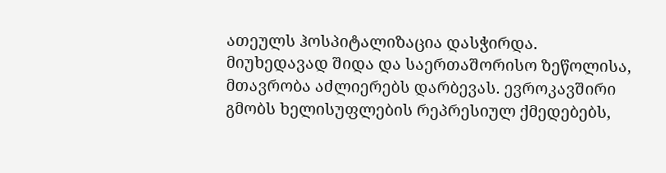ათეულს ჰოსპიტალიზაცია დასჭირდა.
მიუხედავად შიდა და საერთაშორისო ზეწოლისა, მთავრობა აძლიერებს დარბევას. ევროკავშირი გმობს ხელისუფლების რეპრესიულ ქმედებებს,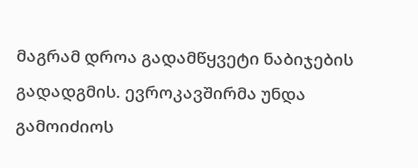მაგრამ დროა გადამწყვეტი ნაბიჯების გადადგმის. ევროკავშირმა უნდა გამოიძიოს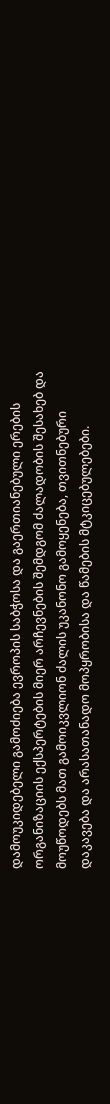დამოუკიდებელი გამოძიება ევროპის საბჭოსა და გაერთიანებული ერების ორგანიზაციის ექსპერტების მიერ არჩევნების შემდგომ ძალადობის შესახებ და მოუწოდებს მათ გამოიკვლიონ ძალის უკანონო გამოყენება, თვითნებური დაკავება და არასათანადო მოპყრობისა და წამების მტკიცებულებები.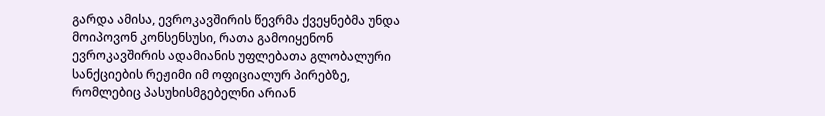გარდა ამისა, ევროკავშირის წევრმა ქვეყნებმა უნდა მოიპოვონ კონსენსუსი, რათა გამოიყენონ ევროკავშირის ადამიანის უფლებათა გლობალური სანქციების რეჟიმი იმ ოფიციალურ პირებზე, რომლებიც პასუხისმგებელნი არიან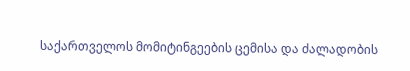საქართველოს მომიტინგეების ცემისა და ძალადობის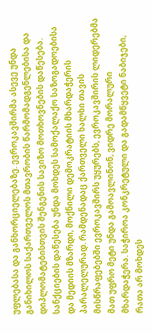უფლებასა და განხორციელებაზე. ევროკავშირმა ასევე უნდა განიხილოს საქართველოს მთავრობის წარმომადგენლებისა და დიპლომატებისთვის შენგენის სავიზო მოთხოვნების დაწესება. სანქციების დაწესება უნდა მოხდეს სამოქალაქო საზოგადოებისა და მედიის მზარდი, მოქნილი დემოკრატიის მხარდაჭერის პარალელურად. რამდენადაც ქართველი ხალხი თავის მისწრაფებებში ევროკავშირს უყურებს, ევროკავშირის ლიდერებმა მათ უფრო მეტი უნდა გამოავლინონ, ვიდრე მორალური მხარდაჭერა. საჭიროა კონკრეტული და გადამწყვეტი ნაბიჯები, რათა არ მოხდეს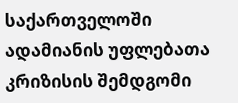საქართველოში ადამიანის უფლებათა კრიზისის შემდგომი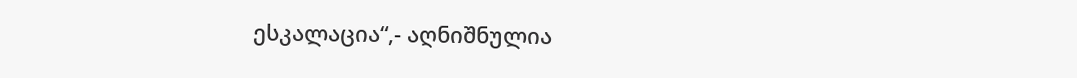ესკალაცია“,- აღნიშნულია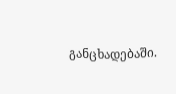განცხადებაში.